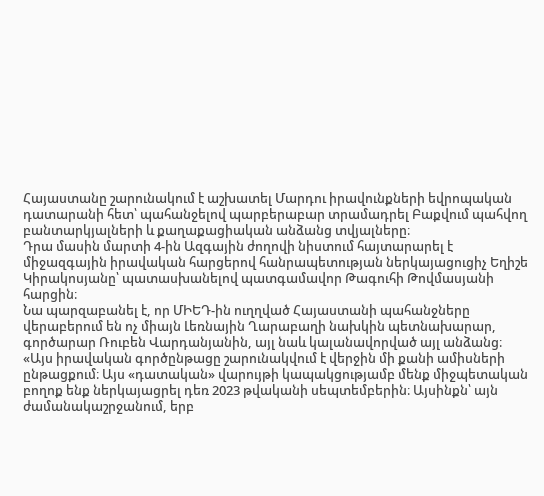Հայաստանը շարունակում է աշխատել Մարդու իրավունքների եվրոպական դատարանի հետ՝ պահանջելով պարբերաբար տրամադրել Բաքվում պահվող բանտարկյալների և քաղաքացիական անձանց տվյալները։
Դրա մասին մարտի 4-ին Ազգային ժողովի նիստում հայտարարել է միջազգային իրավական հարցերով հանրապետության ներկայացուցիչ Եղիշե Կիրակոսյանը՝ պատասխանելով պատգամավոր Թագուհի Թովմասյանի հարցին։
Նա պարզաբանել է, որ ՄԻԵԴ-ին ուղղված Հայաստանի պահանջները վերաբերում են ոչ միայն Լեռնային Ղարաբաղի նախկին պետնախարար, գործարար Ռուբեն Վարդանյանին, այլ նաև կալանավորված այլ անձանց։
«Այս իրավական գործընթացը շարունակվում է վերջին մի քանի ամիսների ընթացքում։ Այս «դատական» վարույթի կապակցությամբ մենք միջպետական բողոք ենք ներկայացրել դեռ 2023 թվականի սեպտեմբերին։ Այսինքն՝ այն ժամանակաշրջանում, երբ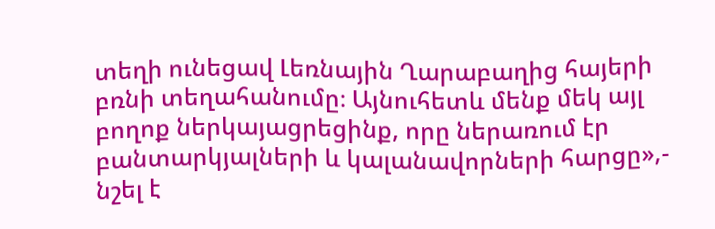տեղի ունեցավ Լեռնային Ղարաբաղից հայերի բռնի տեղահանումը։ Այնուհետև մենք մեկ այլ բողոք ներկայացրեցինք, որը ներառում էր բանտարկյալների և կալանավորների հարցը»,- նշել է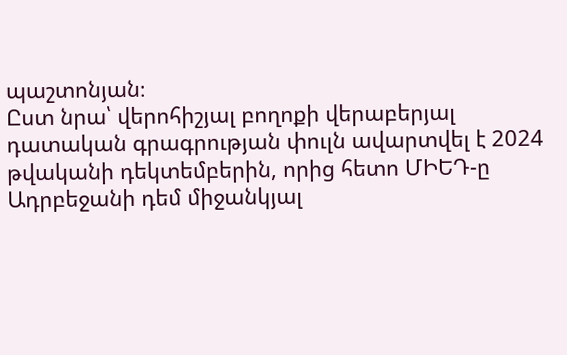պաշտոնյան։
Ըստ նրա՝ վերոհիշյալ բողոքի վերաբերյալ դատական գրագրության փուլն ավարտվել է 2024 թվականի դեկտեմբերին, որից հետո ՄԻԵԴ-ը Ադրբեջանի դեմ միջանկյալ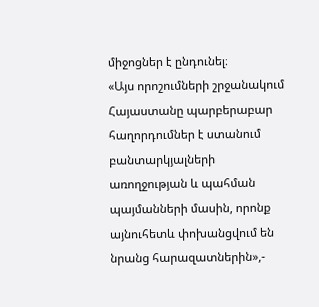միջոցներ է ընդունել։
«Այս որոշումների շրջանակում Հայաստանը պարբերաբար հաղորդումներ է ստանում բանտարկյալների առողջության և պահման պայմանների մասին, որոնք այնուհետև փոխանցվում են նրանց հարազատներին»,-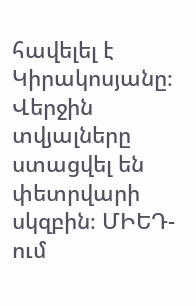հավելել է Կիրակոսյանը։
Վերջին տվյալները ստացվել են փետրվարի սկզբին։ ՄԻԵԴ-ում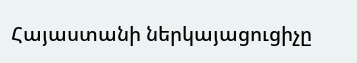Հայաստանի ներկայացուցիչը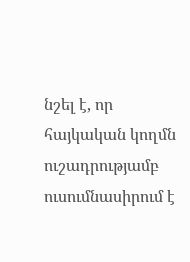նշել է, որ հայկական կողմն ուշադրությամբ ուսումնասիրում է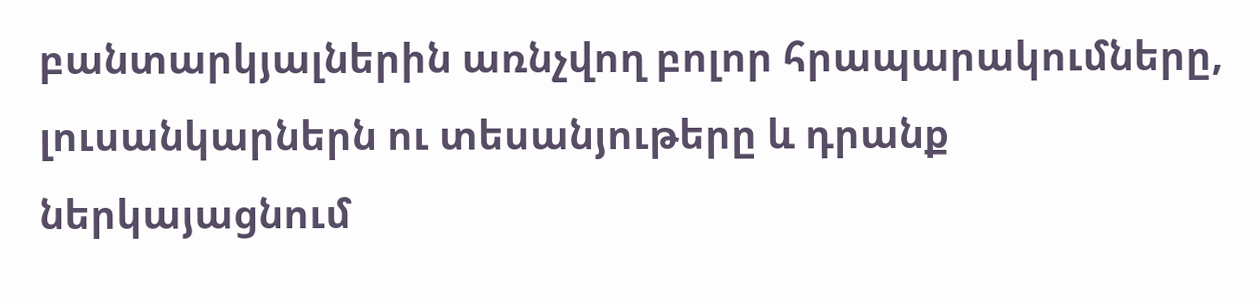բանտարկյալներին առնչվող բոլոր հրապարակումները, լուսանկարներն ու տեսանյութերը և դրանք ներկայացնում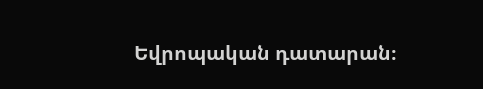Եվրոպական դատարան։